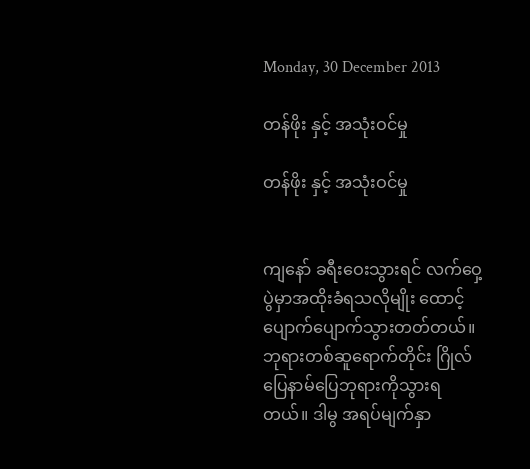Monday, 30 December 2013

တန်ဖိုး နှင့် အသုံးဝင်မှု

တန်ဖိုး နှင့် အသုံးဝင်မှု


ကျနော် ခရီးဝေးသွားရင် လက်ဝှေ့ပွဲမှာအထိုးခံရသလိုမျိုး ထောင့်ပျောက်ပျောက်သွားတတ်တယ်။ ဘုရားတစ်ဆူရောက်တိုင်း ဂြိုလ်ပြေနာမ်ပြေဘုရားကိုသွားရတယ်။ ဒါမွ အရပ်မျက်နှာ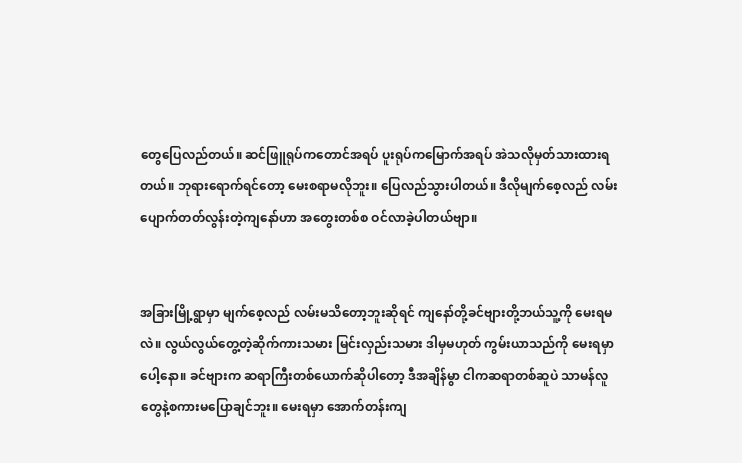တွေပြေလည်တယ်။ ဆင်ဖြူရုပ်ကတောင်အရပ် ပူးရုပ်ကမြောက်အရပ် အဲသလိုမှတ်သားထားရတယ်။ ဘုရားရောက်ရင်တော့ မေးစရာမလိုဘူး။ ပြေလည်သွားပါတယ်။ ဒီလိုမျက်စေ့လည် လမ်းပျောက်တတ်လွန်းတဲ့ကျနော်ဟာ အတွေးတစ်စ ဝင်လာခဲ့ပါတယ်ဗျာ။


အခြားမြို့ရွာမှာ မျက်စေ့လည် လမ်းမသိတော့ဘူးဆိုရင် ကျနော်တို့ခင်ဗျားတို့ဘယ်သူ့ကို မေးရမလဲ။ လွယ်လွယ်တွေ့တဲ့ဆိုက်ကားသမား မြင်းလှည်းသမား ဒါမှမဟုတ် ကွမ်းယာသည်ကို မေးရမှာပေါ့နော။ ခင်ဗျားက ဆရာကြီးတစ်ယောက်ဆိုပါတော့ ဒီအချိန်မွာ ငါကဆရာတစ်ဆူပဲ သာမန်လူတွေနဲ့စကားမပြောချင်ဘူး။ မေးရမှာ အောက်တန်းကျ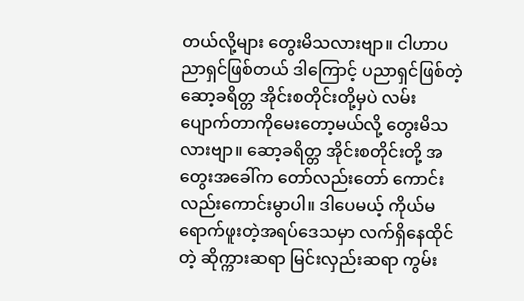တယ်လို့များ တွေးမိသလားဗျာ။ ငါဟာပညာရှင်ဖြစ်တယ် ဒါကြောင့် ပညာရှင်ဖြစ်တဲ့ ဆော့ခရိတ္တ အိုင်းစတိုင်းတို့မှပဲ လမ်းပျောက်တာကိုမေးတော့မယ်လို့ တွေးမိသလားဗျာ။ ဆော့ခရိတ္တ အိုင်းစတိုင်းတို့ အတွေးအခေါ်က တော်လည်းတော် ကောင်းလည်းကောင်းမွာပါ။ ဒါပေမယ့် ကိုယ်မရောက်ဖူးတဲ့အရပ်ဒေသမှာ လက်ရှိနေထိုင်တဲ့ ဆိုက္ကားဆရာ မြင်းလှည်းဆရာ ကွမ်း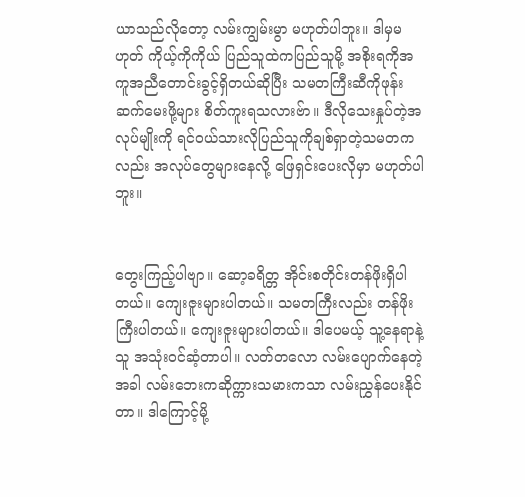ယာသည်လိုတော့ လမ်းကျွမ်းမွာ မဟုတ်ပါဘူး။ ဒါမှမဟုတ် ကိုယ့်ကိုကိုယ် ပြည်သူထဲကပြည်သူမို့ အစိုးရကိုအကူအညီတောင်းခွင့်ရှိတယ်ဆိုပြီး သမတကြီးဆီကိုဖုန်းဆက်မေးဖို့များ စိတ်ကူးရသလားဗ်ာ။ ဒီလိုသေးနှုပ်တဲ့အလုပ်မျိုးကို ရင်ဝယ်သားလိုပြည်သူကိုချစ်ရှာတဲ့သမတကလည်း အလုပ်တွေများနေလို့ ဖြေရှင်းပေးလိုမှာ မဟုတ်ပါဘူး။


တွေးကြည့်ပါဗျာ။ ဆော့ခရိတ္တ အိုင်းစတိုင်းတန်ဖိုးရှိပါတယ်။ ကျေးဇူးများပါတယ်။ သမတကြီးလည်း တန်ဖိုးကြီးပါတယ်။ ကျေးဇူးများပါတယ်။ ဒါပေမယ့် သူ့နေရာနဲ့သူ အသုံးဝင်ဆံ့တာပါ။ လတ်တလော လမ်းပျောက်နေတဲ့အခါ လမ်းဘေးကဆိုက္ကားသမားကသာ လမ်းညွှန်ပေးနိုင်တာ။ ဒါကြောင့်မို့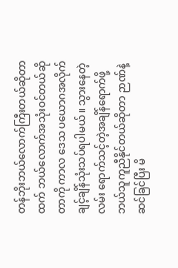တန်ဘိုးဘယ်လောက်ကြီးတယ်ဆိုတာထက် ဘယ်လောက်အသုံးဝင်တယ်ဆိုတာကို ကာလ ဒေသ ပယောဂအလိုက် ချင့်ချိန်သုံးသပ်ရပါမယ်။ သွားနေတဲ့လမ်း ရောက်သင့်တဲ့အချိန်ရောက်ဖို့ ဘယ်သူကူညီနိုင်တယ်ဆိုတာ ဉာဏ်နဲ့ဆင်ခြင်ပြီး မိ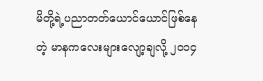မိတို့ရဲ့ပညာတတ်ယောင်ယောင်ဖြစ်နေတဲ့ မာနကလေးများလျော့ချလို့ ၂၀၁၄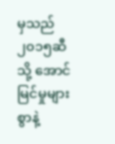မှသည် ၂၀၁၅ဆီသို့ အောင်မြင်မှုများစွာနဲ့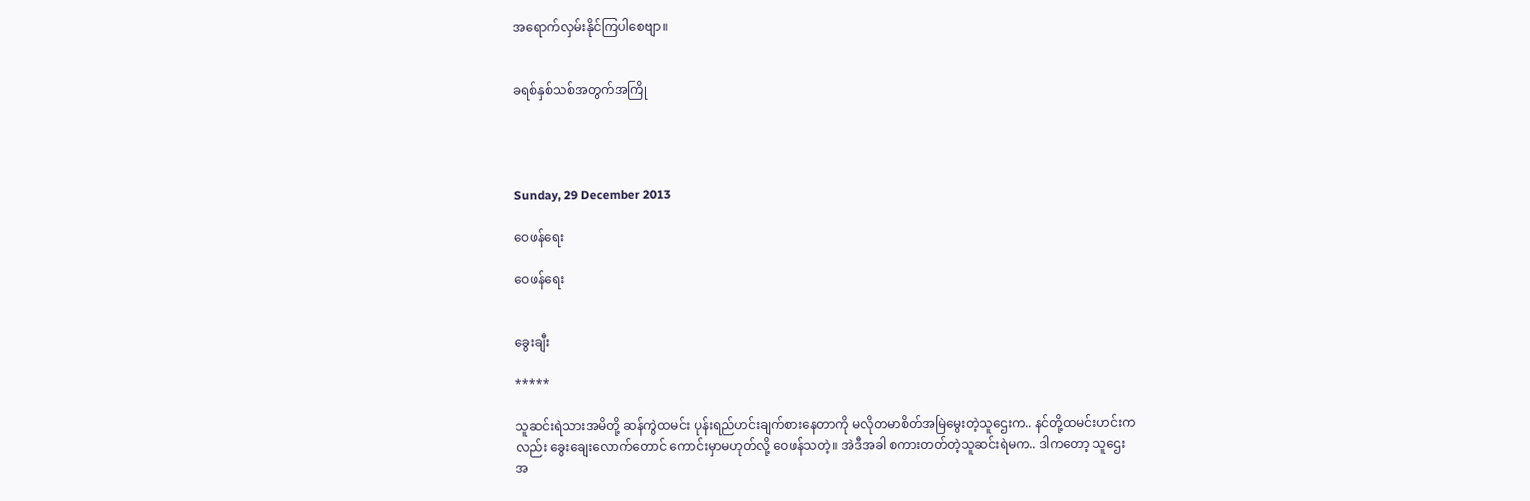အရောက်လှမ်းနိုင်ကြပါစေဗျာ။


ခရစ်နှစ်သစ်အတွက်အကြို




Sunday, 29 December 2013

ဝေဖန်ရေး

ဝေဖန်ရေး


ခွေးချီး

*****

သူဆင်းရဲသားအမိတို့ ဆန်ကွဲထမင်း ပုန်းရည်ဟင်းချက်စားနေတာကို မလိုတမာစိတ်အမြဲမွေးတဲ့သူဌေးက.. နင်တို့ထမင်းဟင်းကလည်း ခွေးချေးလောက်တောင် ကောင်းမှာမဟုတ်လို့ ဝေဖန်သတဲ့။ အဲဒီအခါ စကားတတ်တဲ့သူဆင်းရဲမက.. ဒါကတော့ သူဌေးအ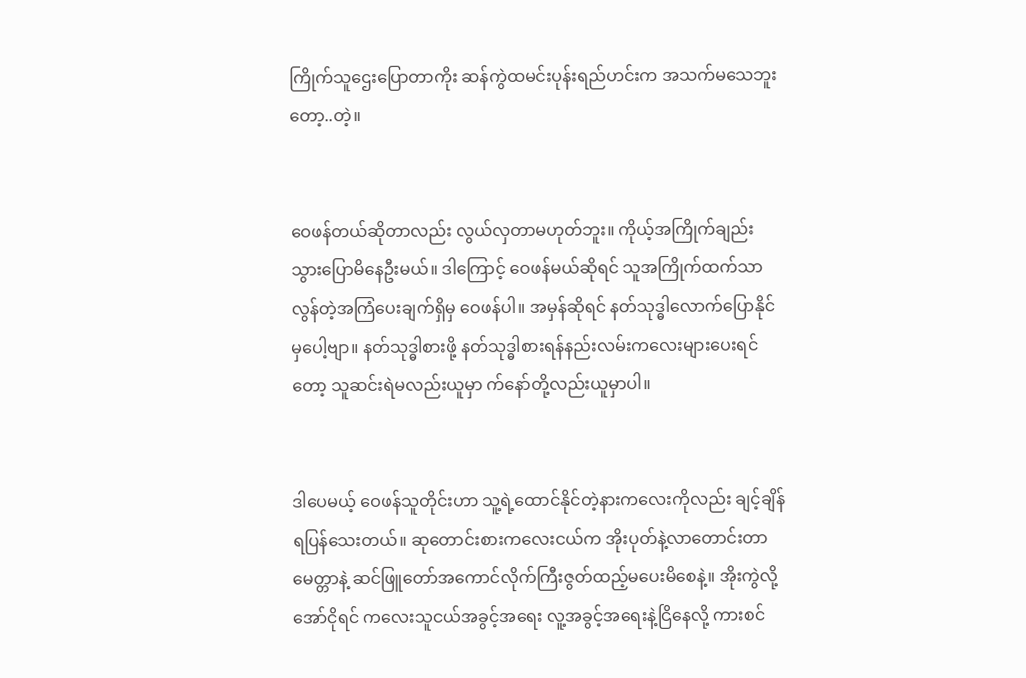ကြိုက်သူဌေးပြောတာကိုး ဆန်ကွဲထမင်းပုန်းရည်ဟင်းက အသက်မသေဘူးတော့..တဲ့။


ဝေဖန်တယ်ဆိုတာလည်း လွယ်လှတာမဟုတ်ဘူး။ ကိုယ့်အကြိုက်ချည်း သွားပြောမိနေဦးမယ်။ ဒါကြောင့် ဝေဖန်မယ်ဆိုရင် သူအကြိုက်ထက်သာလွန်တဲ့အကြံပေးချက်ရှိမှ ဝေဖန်ပါ။ အမှန်ဆိုရင် နတ်သုဒ္ဓါလောက်ပြောနိုင်မှပေါ့ဗျာ။ နတ်သုဒ္ဓါစားဖို့ နတ်သုဒ္ဓါစားရန်နည်းလမ်းကလေးများပေးရင်တော့ သူဆင်းရဲမလည်းယူမှာ က်နော်တို့လည်းယူမှာပါ။


ဒါပေမယ့် ဝေဖန်သူတိုင်းဟာ သူ့ရဲ့ထောင်နိုင်တဲ့နားကလေးကိုလည်း ချင့်ချိန်ရပြန်သေးတယ်။ ဆုတောင်းစားကလေးငယ်က အိုးပုတ်နဲ့လာတောင်းတာ မေတ္တာနဲ့ ဆင်ဖြူတော်အကောင်လိုက်ကြီးဇွတ်ထည့်မပေးမိစေနဲ့။ အိုးကွဲလို့အော်ငိုရင် ကလေးသူငယ်အခွင့်အရေး လူ့အခွင့်အရေးနဲ့ငြိနေလို့ ကားစင်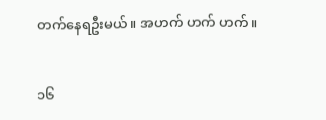တက်နေရဦးမယ်။ အဟက် ဟက် ဟက်။


၁၆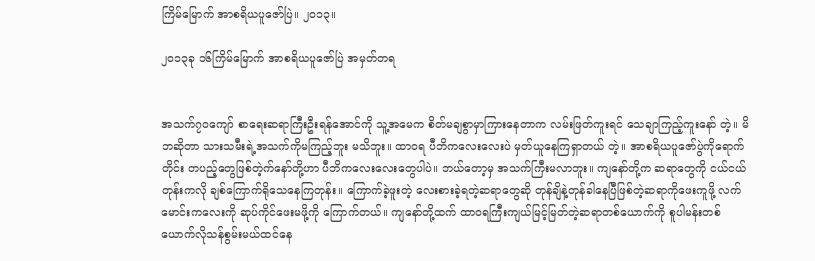ကြိမ်မြောက် အာစရိယပူဇော်ပြဲ။ ၂၀၁၃။

၂၀၁၃ခု ၁၆ကြိမ်မြောက် အာစရိယပူဇော်ပြဲ အမှတ်တရ


အသက်၇၀ကျော် စာရေးဆရာကြီးဦးရန်အောင်ကို သူ့အမေက စိတ်မချစွာမှာကြားနေတာက လမ်းဖြတ်ကူးရင် သေချာကြည့်ကူးနော် တဲ့။ မိဘဆိုတာ သားသမီးရဲ့အသက်ကိုမကြည့်ဘူး မသိဘူး။ ထာဝရ ပီဘိကလေးလေးပဲ မှတ်ယူနေကြရှာတယ် တဲ့။ အာစရိယပူဇော်ပွဲကိုရောက်တိုင်း တပည့်တွေဖြစ်တဲ့က်နော်တို့ဟာ ပီဘိကလေးလေးတွေပါပဲ။ ဘယ်တော့မှ အသက်ကြီးမလာဘူး။ ကျနော်တို့က ဆရာတွေကို ငယ်ငယ်တုန်းကလို ချစ်ကြောက်ရိုသေနေကြတုန်း။ ကြောက်ခဲ့ဖူးတဲ့ လေးစားခဲ့ရတဲ့ဆရာတွေဆို တုန်ချိနဲ့တုန်ခါနေပြီဖြစ်တဲ့ဆရာကိုဖေးကူဖို့ လက်မောင်းကလေးကို ဆုပ်ကိုင်ဖေးမဖို့ကို ကြောက်တယ်။ ကျနော်တို့ထက် ထာဝရကြီးကျယ်မြင့်မြတ်တဲ့ဆရာတစ်ယောက်ကို စူပါမန်းတစ်ယောက်လိုသန်စွမ်းမယ်ထင်နေ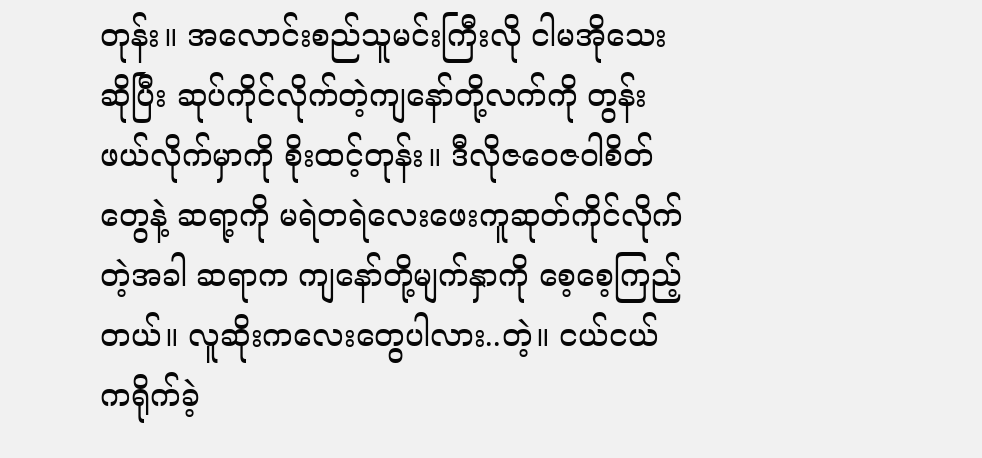တုန်း။ အလောင်းစည်သူမင်းကြီးလို ငါမအိုသေးဆိုပြီး ဆုပ်ကိုင်လိုက်တဲ့ကျနော်တို့လက်ကို တွန်းဖယ်လိုက်မှာကို စိုးထင့်တုန်း။ ဒီလိုဇဝေဇဝါစိတ်တွေနဲ့ ဆရာ့ကို မရဲတရဲလေးဖေးကူဆုတ်ကိုင်လိုက်တဲ့အခါ ဆရာက ကျနော်တို့မျက်နှာကို စေ့စေ့ကြည့်တယ်။ လူဆိုးကလေးတွေပါလား..တဲ့။ ငယ်ငယ်ကရိုက်ခဲ့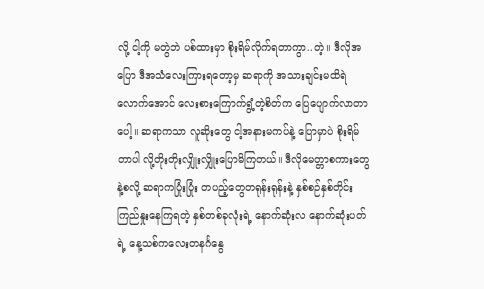လို့ ငါ့ကို မတွဲဘဲ ပစ်ထားမှာ စိုးရိမ်လိုက်ရတာကွာ..တဲ့။ ဒီလိုအပြော ဒီအသံလေးကြားရတော့မှ ဆရာကို အသားချင်းမထိရဲလောက်အောင် လေးစားကြောက်ရွံ့တဲ့စိတ်က ပြေပျောက်လာတာပေါ့။ ဆရာကသာ လူဆိုးတွေ ငါ့အနားမကပ်နဲ့ ပြောမှာပဲ စိုးရိမ်တာပါ လို့တိုးတိုးလျှိုးလျှိုးပြောမိကြတယ်။ ဒီလိုမေတ္တာစကားတွေနဲ့စလို့ ဆရာကပြုံးပြုံး တပည့်တွေတရုန်းရုန်းနဲ့ နှစ်စဉ်နှစ်တိုင်း ကြည်နှုးနေကြရတဲ့ နှစ်တစ်ခုလုံးရဲ့ နောက်ဆုံးလ နောက်ဆုံးပတ်ရဲ့ နေ့သစ်ကလေးတနင်္ဂနွေ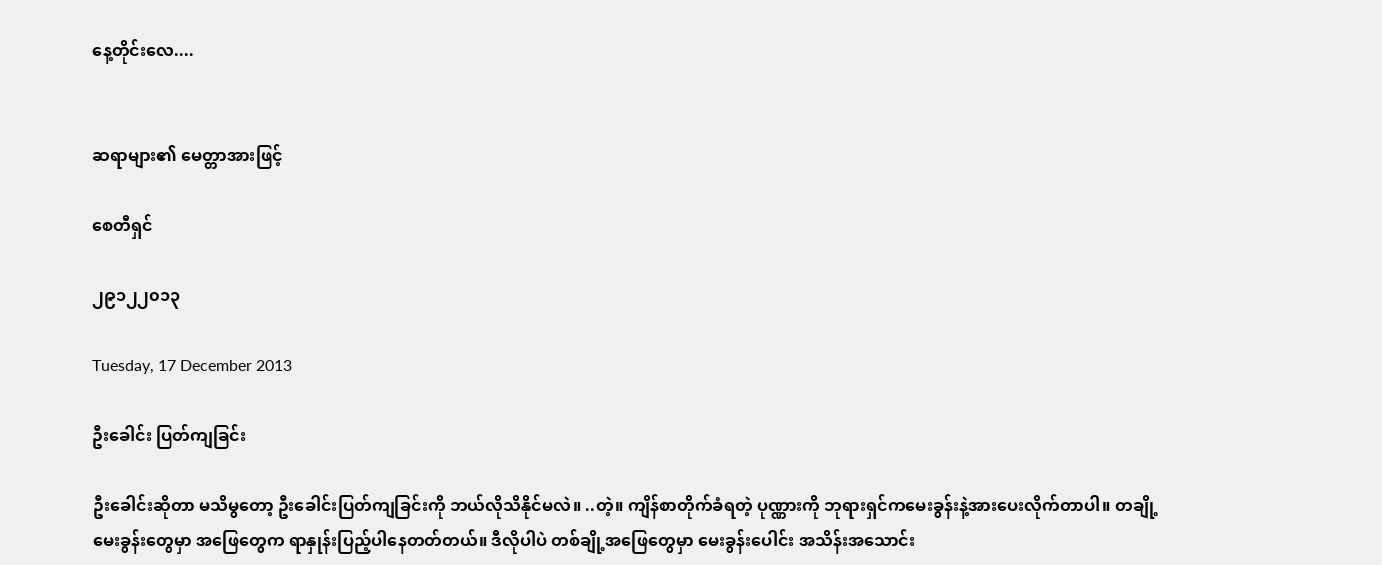နေ့တိုင်းလေ....


ဆရာများ၏ မေတ္တာအားဖြင့်

စေတီရှင်

၂၉၁၂၂၀၁၃

Tuesday, 17 December 2013

ဦးခေါင်း ပြတ်ကျခြင်း

ဦးခေါင်းဆိုတာ မသိမွတော့ ဦးခေါင်းပြတ်ကျခြင်းကို ဘယ်လိုသိနိုင်မလဲ။ ..တဲ့။ ကျိန်စာတိုက်ခံရတဲ့ ပုဏ္ဏားကို ဘုရားရှင်ကမေးခွန်းနဲ့အားပေးလိုက်တာပါ။ တချို့မေးခွန်းတွေမှာ အဖြေတွေက ရာနှုန်းပြည့်ပါနေတတ်တယ်။ ဒီလိုပါပဲ တစ်ချို့အဖြေတွေမှာ မေးခွန်းပေါင်း အသိန်းအသောင်း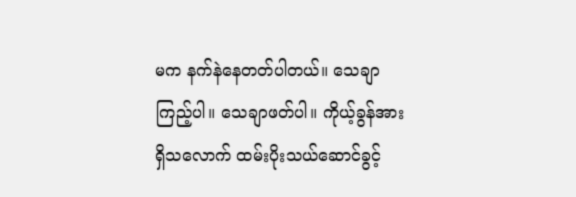မက နက်နဲနေတတ်ပါတယ်။ သေချာကြည့်ပါ။ သေချာဖတ်ပါ။ ကိုယ့်ခွန်အားရှိသလောက် ထမ်းပိုးသယ်ဆောင်ခွင့်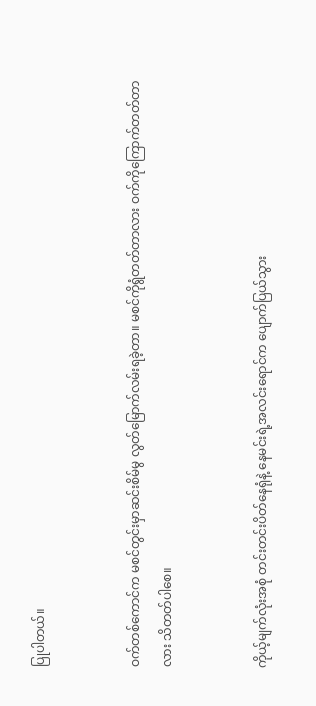ပြုပါတယ်။


ဝက်တစ်ကောင်က မစင်တွင်းမှာဆင်းစိမ်မွ လွတ်မြောက်လမ်းရခဲ့တာ။ မစင်ကိုရွံတတ်တာလား ဝက်ကိုကြောက်တတ်တာလား သိတတ်ပါစေ။


ကိုယ့်မျက်လုံးအစုံ တင်းတင်းပိတ်နေရုံနဲ့ နေမင်းရဲ့အလင်းရောင်က ပျောက်ပြယ်သွား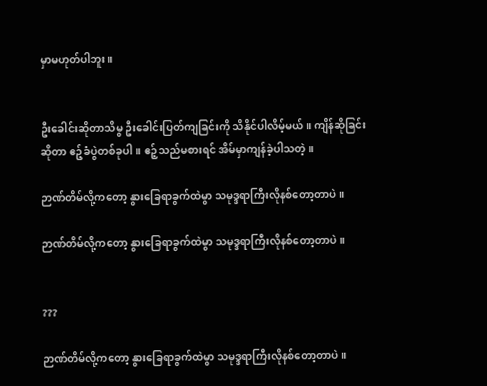မှာမဟုတ်ပါဘူး။


ဦးခေါင်းဆိုတာသိမွ ဦးခေါင်းပြတ်ကျခြင်းကို သိနိုင်ပါလိမ့်မယ်။ ကျိန်ဆိုခြင်းဆိုတာ ဧဉ့်ခံပွဲတစ်ခုပါ။ ဧဉ့်သည်မစားရင် အိမ်မှာကျန်ခဲ့ပါသတဲ့။

ဉာဏ်တိမ်လို့ကတော့ နွားခြေရာခွက်ထဲမွာ သမုဒ္ဒရာကြီးလိုနစ်တော့တာပဲ။

ဉာဏ်တိမ်လို့ကတော့ နွားခြေရာခွက်ထဲမွာ သမုဒ္ဒရာကြီးလိုနစ်တော့တာပဲ။


???

ဉာဏ်တိမ်လို့ကတော့ နွားခြေရာခွက်ထဲမွာ သမုဒ္ဒရာကြီးလိုနစ်တော့တာပဲ။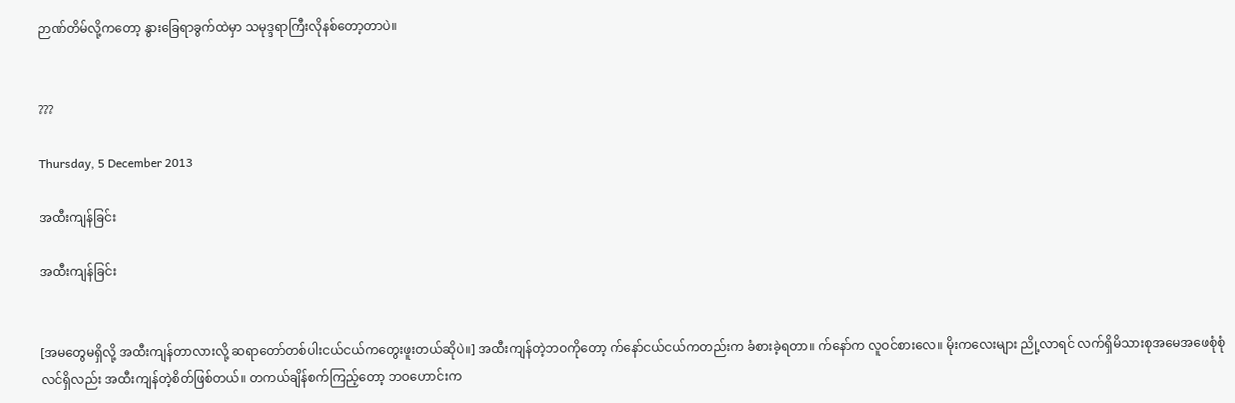ဉာဏ်တိမ်လို့ကတော့ နွားခြေရာခွက်ထဲမှာ သမုဒ္ဒရာကြီးလိုနစ်တော့တာပဲ။


???

Thursday, 5 December 2013

အထီးကျန်ခြင်း

အထီးကျန်ခြင်း


[အမတွေမရှိလို့ အထီးကျန်တာလားလို့ ဆရာတော်တစ်ပါးငယ်ငယ်ကတွေးဖူးတယ်ဆိုပဲ။] အထီးကျန်တဲ့ဘဝကိုတော့ က်နော်ငယ်ငယ်ကတည်းက ခံစားခဲ့ရတာ။ က်နော်က လူဝင်စားလေ။ မိုးကလေးများ ညို့လာရင် လက်ရှိမိသားစုအမေအဖေစုံစုံလင်ရှိလည်း အထီးကျန်တဲ့စိတ်ဖြစ်တယ်။ တကယ်ချိန်စက်ကြည့်တော့ ဘဝဟောင်းက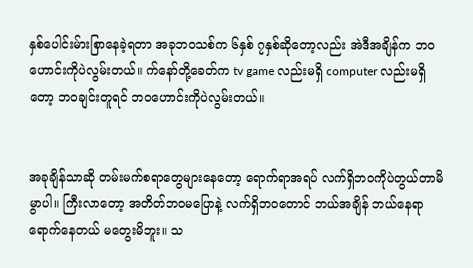နှစ်ပေါင်းမ်ားစြာနေခဲ့ရတာ အခုဘဝသစ်က ၆နှစ် ၇နှစ်ဆိုတော့လည်း အဲဒီအချိန်က ဘဝဟောင်းကိုပဲလွမ်းတယ်။ က်နော်တို့ခေတ်က tv game လည်းမရှိ computer လည်းမရှိတော့ ဘဝချင်းတူရင် ဘဝဟောင်းကိုပဲလွမ်းတယ်။


အခုချိန်သာဆို တမ်းမက်စရာတွေများနေတော့ ရောက်ရာအရပ် လက်ရှိဘဝကိုပဲတွယ်တာမိမွာပါ။ ကြီးလာတော့ အတိတ်ဘဝမပြောနဲ့ လက်ရှိဘဝတောင် ဘယ်အချိန် ဘယ်နေရာရောက်နေတယ် မတွေးမိဘူး။ သ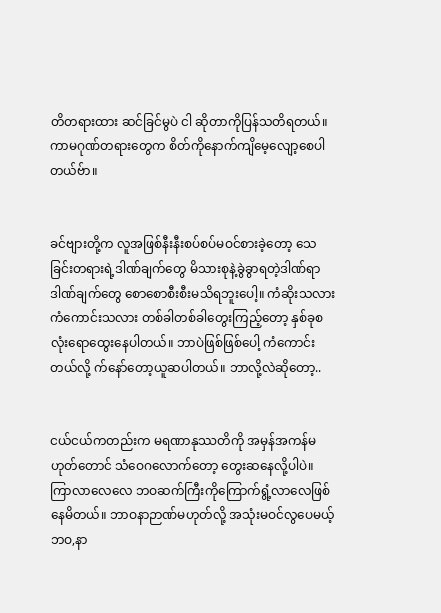တိတရားထား ဆင်ခြင်မွပဲ ငါ ဆိုတာကိုပြန်သတိရတယ်။ ကာမဂုဏ်တရားတွေက စိတ်ကိုနောက်ကျိမေ့လျော့စေပါတယ်ဗ်ာ။


ခင်ဗျားတို့က လူအဖြစ်နီးနီးစပ်စပ်မဝင်စားခဲ့တော့ သေခြင်းတရားရဲ့ဒါဏ်ချက်တွေ မိသားစုနဲ့ခွဲခွာရတဲ့ဒါဏ်ရာဒါဏ်ချက်တွေ စောစောစီးစီးမသိရဘူးပေါ့။ ကံဆိုးသလား ကံကောင်းသလား တစ်ခါတစ်ခါတွေးကြည့်တော့ နှစ်ခုစလုံးရောထွေးနေပါတယ်။ ဘာပဲဖြစ်ဖြစ်ပေါ့ ကံကောင်းတယ်လို့ က်နော်တော့ယူဆပါတယ်။ ဘာလို့လဲဆိုတော့..


ငယ်ငယ်ကတည်းက မရဏာနုဿတိကို အမှန်အကန်မဟုတ်တောင် သံဝေဂလောက်တော့ တွေးဆနေလို့ပါပဲ။ ကြာလာလေလေ ဘဝဆက်ကြီးကိုကြောက်ရွံ့လာလေဖြစ်နေမိတယ်။ ဘာဝနာဉာဏ်မဟုတ်လို့ အသုံးမဝင်လွပေမယ့် ဘဝ,နာ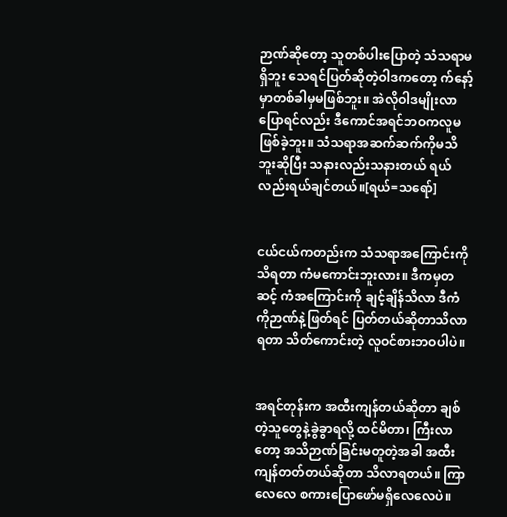ဉာဏ်ဆိုတော့ သူတစ်ပါးပြောတဲ့ သံသရာမရှိဘူး သေရင်ပြတ်ဆိုတဲ့ဝါဒကတော့ က်နော့်မှာတစ်ခါမှမဖြစ်ဘူး။ အဲလိုဝါဒမျိုးလာပြောရင်လည်း ဒီကောင်အရင်ဘဝကလူမဖြစ်ခဲ့ဘူး။ သံသရာအဆက်ဆက်ကိုမသိဘူးဆိုပြီး သနားလည်းသနားတယ် ရယ်လည်းရယ်ချင်တယ်။[ရယ်=သရော်]


ငယ်ငယ်ကတည်းက သံသရာအကြောင်းကိုသိရတာ ကံမကောင်းဘူးလား။ ဒီကမှတဆင့် ကံအကြောင်းကို ချင့်ချိန်သိလာ ဒီကံကိုဉာဏ်နဲ့ဖြတ်ရင် ပြတ်တယ်ဆိုတာသိလာရတာ သိတ်ကောင်းတဲ့ လူဝင်စားဘဝပါပဲ။


အရင်တုန်းက အထီးကျန်တယ်ဆိုတာ ချစ်တဲ့သူတွေနဲ့ခွဲခွာရလို့ ထင်မိတာ၊ ကြီးလာတော့ အသိဉာဏ်ခြင်းမတူတဲ့အခါ အထီးကျန်တတ်တယ်ဆိုတာ သိလာရတယ်။ ကြာလေလေ စကားပြောဖော်မရှိလေလေပဲ။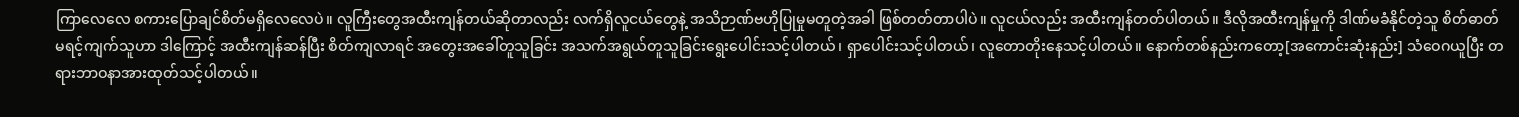ကြာလေလေ စကားပြောချင်စိတ်မရှိလေလေပဲ။ လူကြီးတွေအထီးကျန်တယ်ဆိုတာလည်း လက်ရှိလူငယ်တွေနဲ့ အသိဉာဏ်ဗဟိုပြုမှုမတူတဲ့အခါ ဖြစ်တတ်တာပါပဲ။ လူငယ်လည်း အထီးကျန်တတ်ပါတယ်။ ဒီလိုအထီးကျန်မှုကို ဒါဏ်မခံနိုင်တဲ့သူ စိတ်ဓာတ်မရင့်ကျက်သူဟာ ဒါကြောင့် အထီးကျန်ဆန်ပြီး စိတ်ကျလာရင် အတွေးအခေါ်တူသူခြင်း အသက်အရွယ်တူသူခြင်းရွေးပေါင်းသင့်ပါတယ်၊ ရှာပေါင်းသင့်ပါတယ်၊ လူတောတိုးနေသင့်ပါတယ်။ နောက်တစ်နည်းကတော့[အကောင်းဆုံးနည်း] သံဝေဂယူပြီး တရားဘာဝနာအားထုတ်သင့်ပါတယ်။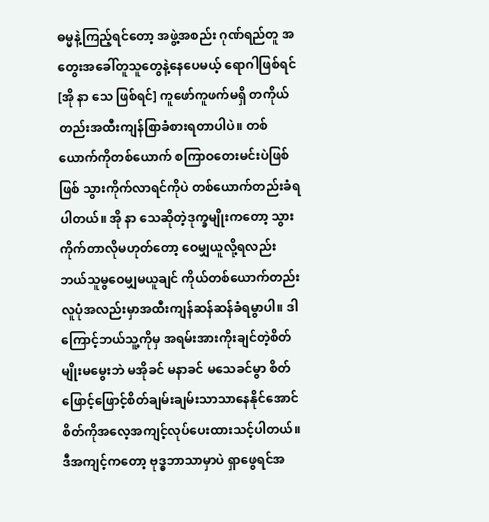ဓမ္မနဲ့ကြည့်ရင်တော့ အဖွဲ့အစည်း ဂုဏ်ရည်တူ အတွေးအခေါ်တူသူတွေနဲ့နေပေမယ့် ရောဂါဖြစ်ရင်[အို နာ သေ ဖြစ်ရင်] ကူဖော်ကူဖက်မရှိ တကိုယ်တည်းအထီးကျန်စြာခံစားရတာပါပဲ။ တစ်ယောက်ကိုတစ်ယောက် စကြာဝတေးမင်းပဲဖြစ်ဖြစ် သွားကိုက်လာရင်ကိုပဲ တစ်ယောက်တည်းခံရပါတယ်။ အို နာ သေဆိုတဲ့ဒုက္ခမျိုးကတော့ သွားကိုက်တာလိုမဟုတ်တော့ ဝေမျှယူလို့ရလည်း ဘယ်သူမွဝေမျှမယူချင် ကိုယ်တစ်ယောက်တည်း လူပုံအလည်းမှာအထီးကျန်ဆန်ဆန်ခံရမွာပါ။ ဒါကြောင့်ဘယ်သူ့ကိုမှ အရမ်းအားကိုးချင်တဲ့စိတ်မျိုးမမွေးဘဲ မအိုခင် မနာခင် မသေခင်မွာ စိတ်ဖြောင့်ဖြောင့်စိတ်ချမ်းချမ်းသာသာနေနိုင်အောင် စိတ်ကိုအလေ့အကျင့်လုပ်ပေးထားသင့်ပါတယ်။ ဒီအကျင့်ကတော့ ဗုဒ္ဓဘာသာမှာပဲ ရှာဖွေရင်အ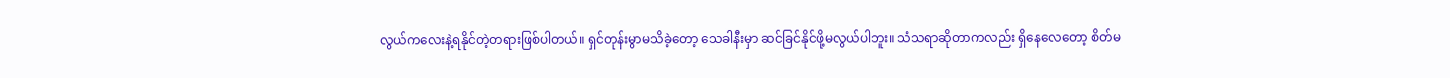လွယ်ကလေးနဲ့ရနိုင်တဲ့တရားဖြစ်ပါတယ်။ ရှင်တုန်းမွာမသိခဲ့တော့ သေခါနီးမှာ ဆင်ခြင်နိုင်ဖို့မလွယ်ပါဘူး။ သံသရာဆိုတာကလည်း ရှိနေလေတော့ စိတ်မ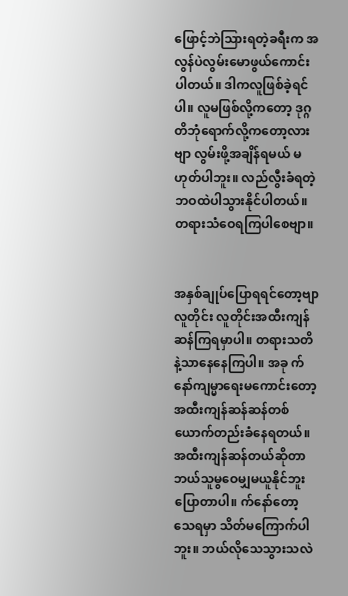ဖြောင့်ဘဲသြားရတဲ့ခရီးက အလွန်ပဲလွမ်းမောဖွယ်ကောင်းပါတယ်။ ဒါကလူဖြစ်ခဲ့ရင်ပါ။ လူမဖြစ်လို့ကတော့ ဒုဂ္ဂတိဘုံရောက်လို့ကတော့လားဗျာ လွမ်းဖို့အချိန်ရမယ် မဟုတ်ပါဘူး။ လည်လွီးခံရတဲ့ ဘဝထဲပါသွားနိုင်ပါတယ်။ တရားသံဝေရကြပါစေဗျာ။


အနှစ်ချုပ်ပြောရရင်တော့ဗျာ လူတိုင်း လူတိုင်းအထီးကျန်ဆန်ကြရမှာပါ။ တရားသတိနဲ့သာနေနေကြပါ။ အခု က်နော်ကျမ္မာရေးမကောင်းတော့ အထီးကျန်ဆန်ဆန်တစ်ယောက်တည်းခံနေရတယ်။ အထီးကျန်ဆန်တယ်ဆိုတာ ဘယ်သူမွဝေမျှမယူနိုင်ဘူးပြောတာပါ။ က်နော်တော့ သေရမှာ သိတ်မကြောက်ပါဘူး။ ဘယ်လိုသေသွားသလဲ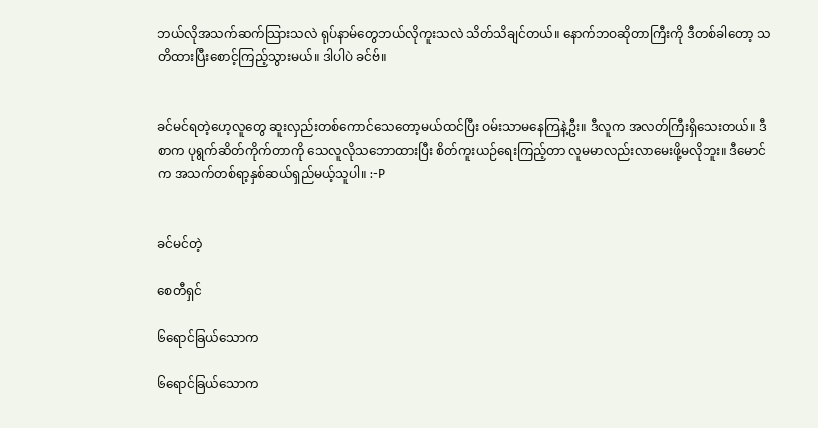ဘယ်လိုအသက်ဆက်သြားသလဲ ရုပ်နာမ်တွေဘယ်လိုကူးသလဲ သိတ်သိချင်တယ်။ နောက်ဘဝဆိုတာကြီးကို ဒီတစ်ခါတော့ သတိထားပြီးစောင့်ကြည့်သွားမယ်။ ဒါပါပဲ ခင်ဗ်။


ခင်မင်ရတဲ့ဟေ့လူတွေ ဆူးလှည်းတစ်ကောင်သေတော့မယ်ထင်ပြီး ဝမ်းသာမနေကြနဲ့ဦး။ ဒီလူက အလတ်ကြီးရှိသေးတယ်။ ဒီစာက ပုရွက်ဆိတ်ကိုက်တာကို သေလူလိုသဘောထားပြီး စိတ်ကူးယဉ်ရေးကြည့်တာ လူမမာလည်းလာမေးဖို့မလိုဘူး။ ဒီမောင်က အသက်တစ်ရာ့နှစ်ဆယ်ရှည်မယ့်သူပါ။ :-P


ခင်မင်တဲ့

စေတီရှင်

၆ရောင်ခြယ်သောက

၆ရောင်ခြယ်သောက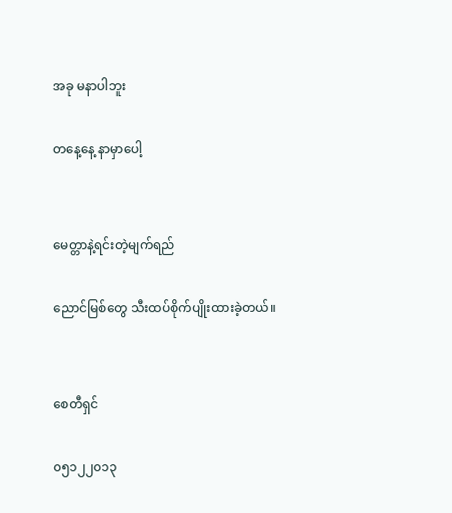အခု မနာပါဘူး

တနေ့နေ့ နာမှာပေါ့


မေတ္တာနဲ့ရင်းတဲ့မျက်ရည်

ညောင်မြစ်တွေ သီးထပ်စိုက်ပျိုးထားခဲ့တယ်။


စေတီရှင်

၀၅၁၂၂၀၁၃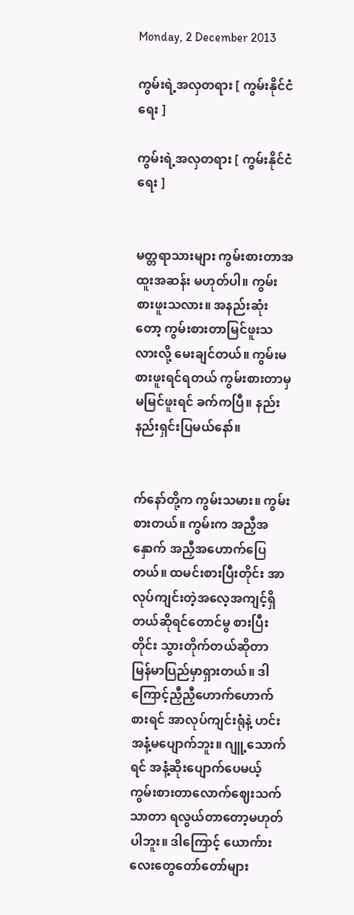Monday, 2 December 2013

ကွမ်းရဲ့အလှတရား [ ကွမ်းနိုင်ငံရေး ]

ကွမ်းရဲ့အလှတရား [ ကွမ်းနိုင်ငံရေး ]


မတ္တရာသားများ ကွမ်းစားတာအထူးအဆန်း မဟုတ်ပါ။ ကွမ်းစားဖူးသလား။ အနည်းဆုံးတော့ ကွမ်းစားတာမြင်ဖူးသလားလို့ မေးချင်တယ်။ ကွမ်းမစားဖူးရင်ရတယ် ကွမ်းစားတာမှမမြင်ဖူးရင် ခက်ကပြီ။ နည်းနည်းရှင်းပြမယ်နော်။


က်နော်တို့က ကွမ်းသမား။ ကွမ်းစားတယ်။ ကွမ်းက အညှီအနှောက် အညှီအဟောက်ပြေတယ်။ ထမင်းစားပြီးတိုင်း အာလုပ်ကျင်းတဲ့အလေ့အကျင့်ရှိတယ်ဆိုရင်တောင်မွ စားပြီးတိုင်း သွားတိုက်တယ်ဆိုတာ မြန်မာပြည်မှာရှားတယ်။ ဒါကြောင့်ညှီညှီဟောက်ဟောက်စားရင် အာလုပ်ကျင်းရုံနဲ့ ဟင်းအနံ့မပျောက်ဘူး။ ဂျူ့သောက်ရင် အနံ့ဆိုးပျောက်ပေမယ့် ကွမ်းစားတာလောက်ဈေးသက်သာတာ ရလွယ်တာတော့မဟုတ်ပါဘူး။ ဒါကြောင့် ယောက်ားလေးတွေတော်တော်များ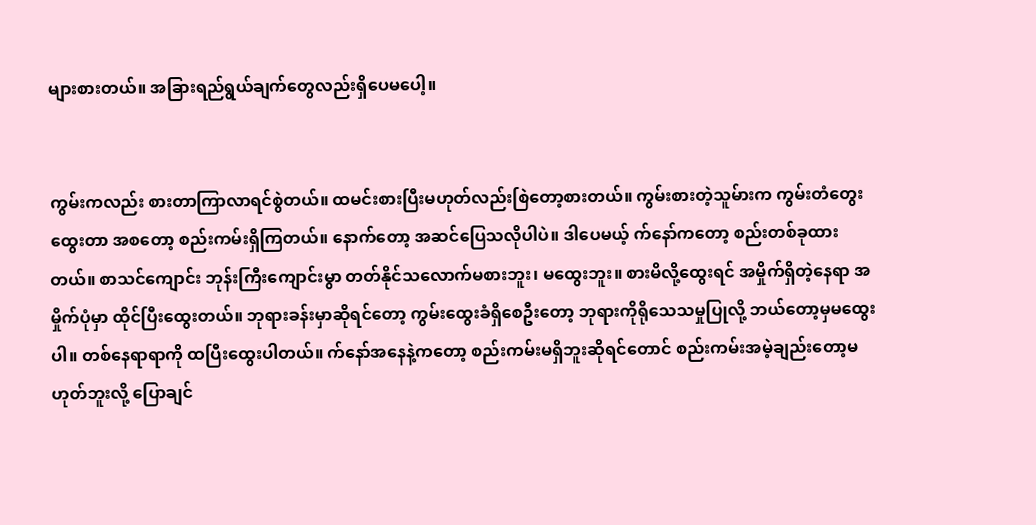များစားတယ်။ အခြားရည်ရွယ်ချက်တွေလည်းရှိပေမပေါ့။


ကွမ်းကလည်း စားတာကြာလာရင်စွဲတယ်။ ထမင်းစားပြီးမဟုတ်လည်းစြဲတော့စားတယ်။ ကွမ်းစားတဲ့သူမ်ားက ကွမ်းတံတွေးထွေးတာ အစတော့ စည်းကမ်းရှိကြတယ်။ နောက်တော့ အဆင်ပြေသလိုပါပဲ။ ဒါပေမယ့် က်နော်ကတော့ စည်းတစ်ခုထားတယ်။ စာသင်ကျောင်း ဘုန်းကြီးကျောင်းမွာ တတ်နိုင်သလောက်မစားဘူး၊ မထွေးဘူး။ စားမိလို့ထွေးရင် အမှိုက်ရှိတဲ့နေရာ အမှိုက်ပုံမှာ ထိုင်ပြီးထွေးတယ်။ ဘုရားခန်းမှာဆိုရင်တော့ ကွမ်းထွေးခံရှိစေဦးတော့ ဘုရားကိုရိုသေသမှုပြုလို့ ဘယ်တော့မှမထွေးပါ။ တစ်နေရာရာကို ထပြီးထွေးပါတယ်။ က်နော်အနေနဲ့ကတော့ စည်းကမ်းမရှိဘူးဆိုရင်တောင် စည်းကမ်းအမဲ့ချည်းတော့မဟုတ်ဘူးလို့ ပြောချင်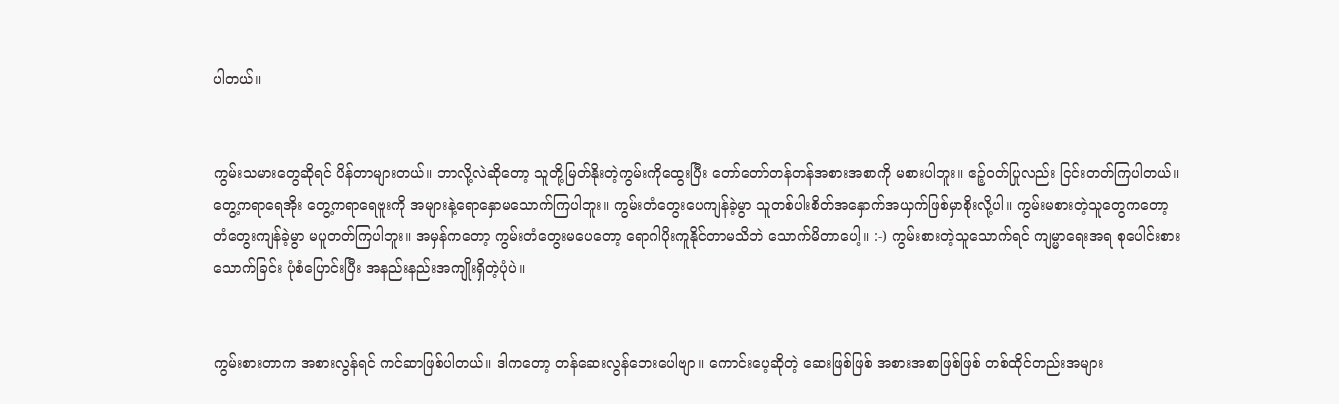ပါတယ်။


ကွမ်းသမားတွေဆိုရင် ပိန်တာများတယ်။ ဘာလို့လဲဆိုတော့ သူတို့မြတ်နိုးတဲ့ကွမ်းကိုထွေးပြီး တော်တော်တန်တန်အစားအစာကို မစားပါဘူး။ ဧဉ့်ဝတ်ပြုလည်း ငြင်းတတ်ကြပါတယ်။ တွေ့ကရာရေအိုး တွေ့ကရာရေဗူးကို အများနဲ့ရောနှောမသောက်ကြပါဘူး။ ကွမ်းတံတွေးပေကျန်ခဲ့မွာ သူတစ်ပါးစိတ်အနှောက်အယှက်ဖြစ်မှာစိုးလို့ပါ။ ကွမ်းမစားတဲ့သူတွေကတော့ တံတွေးကျန်ခဲ့မွာ မပူတတ်ကြပါဘူး။ အမှန်ကတော့ ကွမ်းတံတွေးမပေတော့ ရောဂါပိုးကူနိုင်တာမသိဘဲ သောက်မိတာပေါ့။ :-) ကွမ်းစားတဲ့သူသောက်ရင် ကျမ္မာရေးအရ စုပေါင်းစားသောက်ခြင်း ပုံစံပြောင်းပြီး အနည်းနည်းအကျိုးရှိတဲ့ပုံပဲ။


ကွမ်းစားတာက အစားလွန်ရင် ကင်ဆာဖြစ်ပါတယ်။ ဒါကတော့ တန်ဆေးလွန်ဘေးပေါဗျာ။ ကောင်းပေ့ဆိုတဲ့ ဆေးဖြစ်ဖြစ် အစားအစာဖြစ်ဖြစ် တစ်ထိုင်တည်းအများ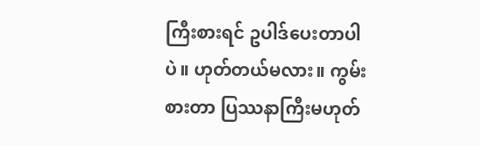ကြီးစားရင် ဥပါဒ်ပေးတာပါပဲ။ ဟုတ်တယ်မလား။ ကွမ်းစားတာ ပြဿနာကြီးမဟုတ်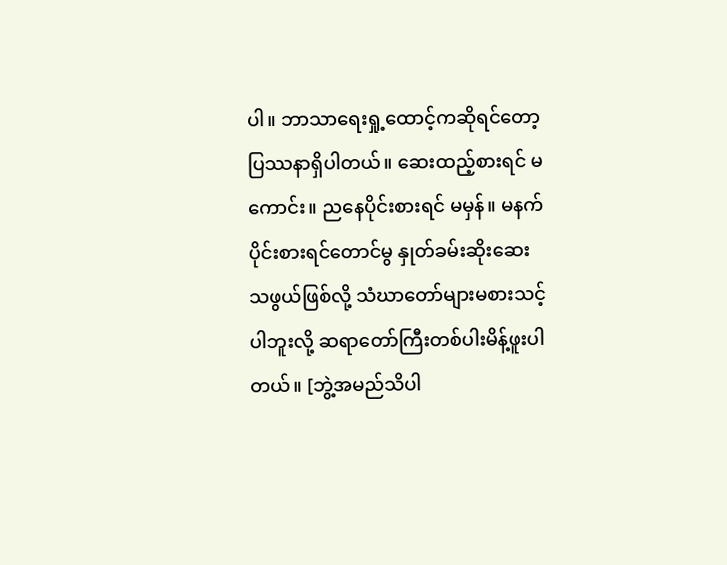ပါ။ ဘာသာရေးရှု့ထောင့်ကဆိုရင်တော့ ပြဿနာရှိပါတယ်။ ဆေးထည့်စားရင် မကောင်း။ ညနေပိုင်းစားရင် မမှန်။ မနက်ပိုင်းစားရင်တောင်မွ နှုတ်ခမ်းဆိုးဆေးသဖွယ်ဖြစ်လို့ သံဃာတော်များမစားသင့်ပါဘူးလို့ ဆရာတော်ကြီးတစ်ပါးမိန့်ဖူးပါတယ်။ [ဘွဲ့အမည်သိပါ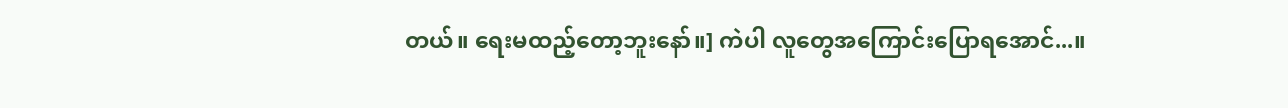တယ်။ ရေးမထည့်တော့ဘူးနော်။] ကဲပါ လူတွေအကြောင်းပြောရအောင်...။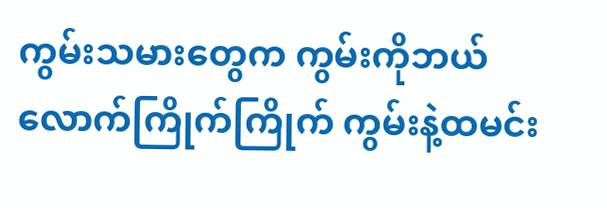ကွမ်းသမားတွေက ကွမ်းကိုဘယ်လောက်ကြိုက်ကြိုက် ကွမ်းနဲ့ထမင်း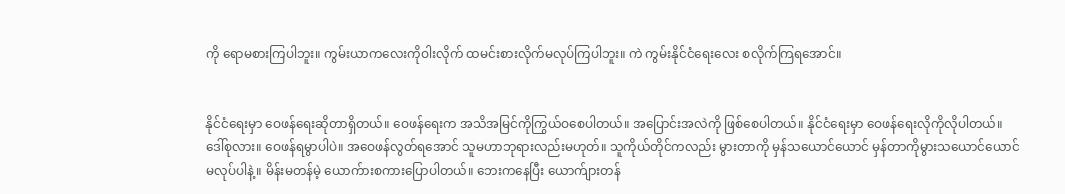ကို ရောမစားကြပါဘူး။ ကွမ်းယာကလေးကိုဝါးလိုက် ထမင်းစားလိုက်မလုပ်ကြပါဘူး။ ကဲ ကွမ်းနိုင်ငံရေးလေး စလိုက်ကြရအောင်။


နိုင်ငံရေးမှာ ဝေဖန်ရေးဆိုတာရှိတယ်။ ဝေဖန်ရေးက အသိအမြင်ကိုကြွယ်ဝစေပါတယ်။ အပြောင်းအလဲကို ဖြစ်စေပါတယ်။ နိုင်ငံရေးမှာ ဝေဖန်ရေးလိုကိုလိုပါတယ်။ ဒေါ်စုလား။ ဝေဖန်ရမွာပါပဲ။ အဝေဖန်လွတ်ရအောင် သူမဟာဘုရားလည်းမဟုတ်။ သူကိုယ်တိုင်ကလည်း မွားတာကို မှန်သယောင်ယောင် မှန်တာကိုမွားသယောင်ယောင် မလုပ်ပါနဲ့။ မိန်းမတန်မဲ့ ယောက်ားစကားပြောပါတယ်။ ဘေးကနေပြီး ယောက်ျားတန်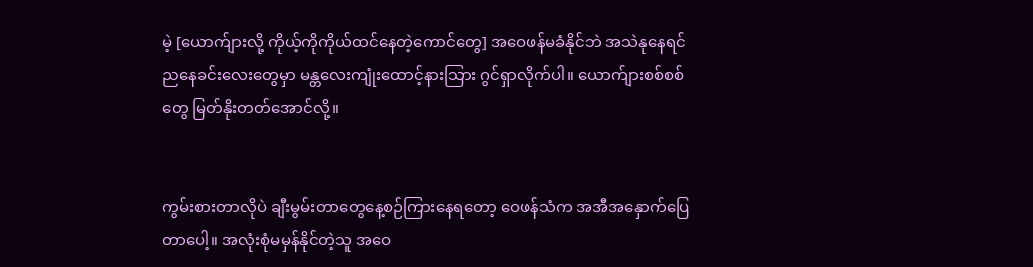မဲ့ [ယောက်ျားလို့ ကိုယ့်ကိုကိုယ်ထင်နေတဲ့ကောင်တွေ] အဝေဖန်မခံနိုင်ဘဲ အသဲနုနေရင် ညနေခင်းလေးတွေမှာ မန္တလေးကျုံးထောင့်နားသြား ဂွင်ရှာလိုက်ပါ။ ယောက်ျားစစ်စစ်တွေ မြတ်နိုးတတ်အောင်လို့။


ကွမ်းစားတာလိုပဲ ချီးမွမ်းတာတွေနေ့စဉ်ကြားနေရတော့ ဝေဖန်သံက အအီအနှောက်ပြေတာပေါ့။ အလုံးစုံမမှန်နိုင်တဲ့သူ အဝေ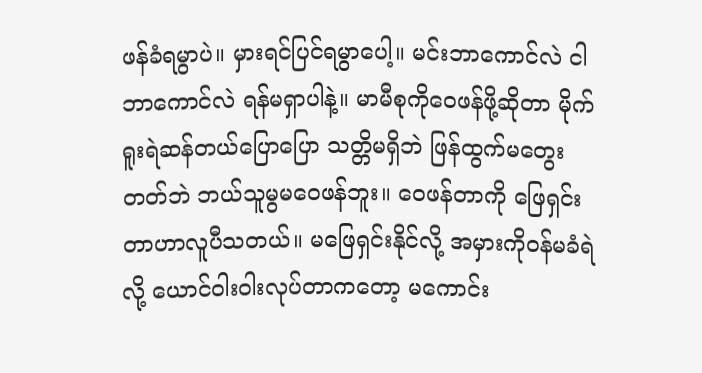ဖန်ခံရမွာပဲ။ မှားရင်ပြင်ရမွာပေါ့။ မင်းဘာကောင်လဲ ငါဘာကောင်လဲ ရန်မရှာပါနဲ့။ မာမီစုကိုဝေဖန်ဖို့ဆိုတာ မိုက်ရူးရဲဆန်တယ်ပြောပြော သတ္တိမရှိဘဲ ဖြန်ထွက်မတွေးတတ်ဘဲ ဘယ်သူမွမဝေဖန်ဘူး။ ဝေဖန်တာကို ဖြေရှင်းတာဟာလူပီသတယ်။ မဖြေရှင်းနိုင်လို့ အမှားကိုဝန်မခံရဲလို့ ယောင်ဝါးဝါးလုပ်တာကတော့ မကောင်း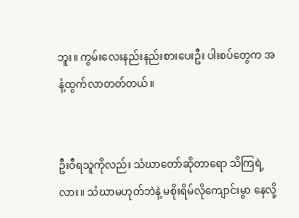ဘူး။ ကွမ်းလေးနည်းနည်းစားပေးဦး ပါးစပ်တွေက အနံ့ထွက်လာတတ်တယ်။


ဦးဝီရသူကိုလည်း သံဃာတော်ဆိုတာရော သိကြရဲ့လား။ သံဃာမဟုတ်ဘဲနဲ့ မစိုးရိမ်လိုကျောင်းမွာ နေလို့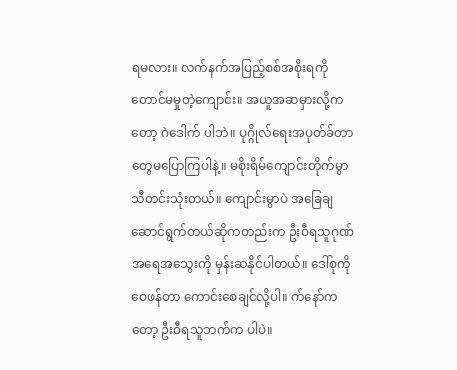ရမလား။ လက်နက်အပြည့်စစ်အစိုးရကိုတောင်မမှုတဲ့ကျောင်း။ အယူအဆမှားလို့ကတော့ ဂဲဒေါက် ပါဘဲ။ ပုဂ္ဂိုလ်ရေးအပုတ်ခ်တာတွေမပြောကြပါနဲ့။ မစိုးရိမ်ကျောင်းတိုက်မွာ သီတင်းသုံးတယ်။ ကျောင်းမွာပဲ အခြေချဆောင်ရွက်တယ်ဆိုကတည်းက ဦးဝီရသူဂုဏ်အရေအသွေးကို မှန်းဆနိုင်ပါတယ်။ ဒေါ်စုကိုဝေဖန်တာ ကောင်းစေချင်လို့ပါ။ က်နော်ကတော့ ဦးဝီရသူဘက်က ပါပဲ။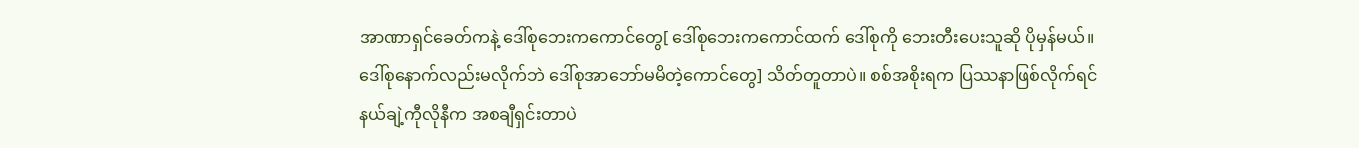အာဏာရှင်ခေတ်ကနဲ့ ဒေါ်စုဘေးကကောင်တွေ[ ဒေါ်စုဘေးကကောင်ထက် ဒေါ်စုကို ဘေးတီးပေးသူဆို ပိုမှန်မယ်။ ဒေါ်စုနောက်လည်းမလိုက်ဘဲ ဒေါ်စုအာဘော်မမိတဲ့ကောင်တွေ] သိတ်တူတာပဲ။ စစ်အစိုးရက ပြဿနာဖြစ်လိုက်ရင် နယ်ချဲ့ကီုလိုနီက အစချီရှင်းတာပဲ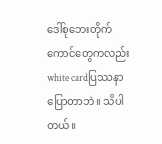ဒေါ်စုဘေးတိုက်ကောင်တွေကလည်း white cardပြဿနာပြောတာဘဲ။ သိပါတယ်။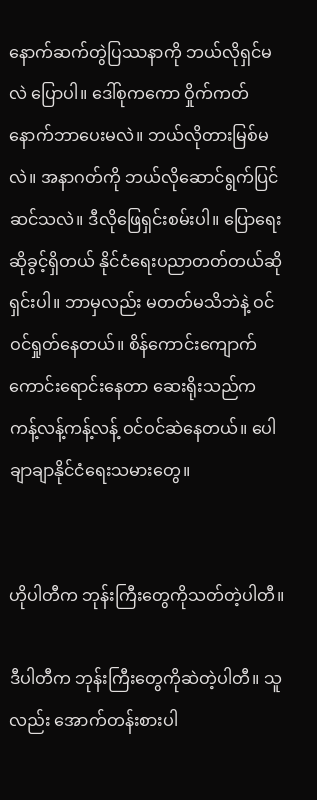နောက်ဆက်တွဲပြဿနာကို ဘယ်လိုရှင်မလဲ ပြောပါ။ ဒေါ်စုကကော ဝှိုက်ကတ်နောက်ဘာပေးမလဲ။ ဘယ်လိုတားမြစ်မလဲ။ အနာဂတ်ကို ဘယ်လိုဆောင်ရွက်ပြင်ဆင်သလဲ။ ဒီလိုဖြေရှင်းစမ်းပါ။ ပြောရေးဆိုခွင့်ရှိတယ် နိုင်ငံရေးပညာတတ်တယ်ဆို ရှင်းပါ။ ဘာမှလည်း မတတ်မသိဘဲနဲ့ ဝင်ဝင်ရှုတ်နေတယ်။ စိန်ကောင်းကျောက်ကောင်းရောင်းနေတာ ဆေးရိုးသည်က ကန့်လန့်ကန့်လန့် ဝင်ဝင်ဆဲနေတယ်။ ပေါချာချာနိုင်ငံရေးသမားတွေ။


ဟိုပါတီက ဘုန်းကြီးတွေကိုသတ်တဲ့ပါတီ။

ဒီပါတီက ဘုန်းကြီးတွေကိုဆဲတဲ့ပါတီ။ သူလည်း အောက်တန်းစားပါ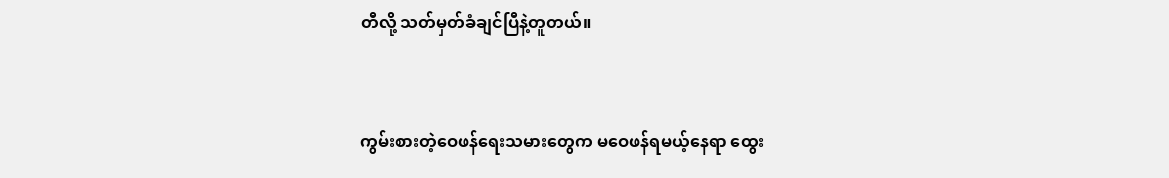တီလို့ သတ်မှတ်ခံချင်ပြီနဲ့တူတယ်။


ကွမ်းစားတဲ့ဝေဖန်ရေးသမားတွေက မဝေဖန်ရမယ့်နေရာ ထွေး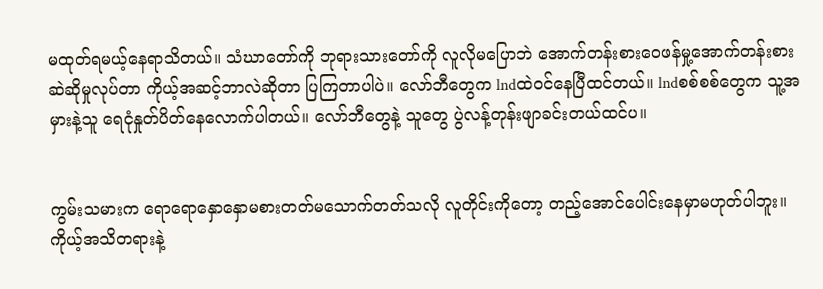မထုတ်ရမယ့်နေရာသိတယ်။ သံဃာတော်ကို ဘုရားသားတော်ကို လူလိုမပြောဘဲ အောက်တန်းစားဝေဖန်မှု့အောက်တန်းစားဆဲဆိုမှုလုပ်တာ ကိုယ့်အဆင့်ဘာလဲဆိုတာ ပြကြတာပါပဲ။ လော်ဘီတွေက lndထဲဝင်နေပြီထင်တယ်။ lndစစ်စစ်တွေက သူ့အမှားနဲ့သူ ရေငုံနှုတ်ပိတ်နေလောက်ပါတယ်။ လော်ဘီတွေနဲ့ သူတွေ ပွဲလန့်တုန်းဖျာခင်းတယ်ထင်ပ။


ကွမ်းသမားက ရောရောနှောနှောမစားတတ်မသောက်တတ်သလို လူတိုင်းကိုတော့ တည့်အောင်ပေါင်းနေမှာမဟုတ်ပါဘူး။ ကိုယ့်အသိတရားနဲ့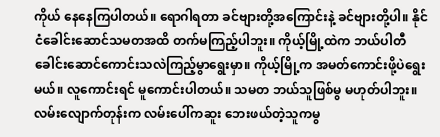ကိုယ် နေနေကြပါတယ်။ ရောဂါရတာ ခင်ဗျားတို့အကြောင်းနဲ့ ခင်ဗျားတို့ပါ။ နိုင်ငံခေါင်းဆောင်သမတအထိ တက်မကြည့်ပါဘူး။ ကိုယ့်မြို့ထဲက ဘယ်ပါတီခေါင်းဆောင်ကောင်းသလဲကြည့်မွာရွေးမှာ။ ကိုယ့်မြို့က အမတ်ကောင်းဖို့ပဲရွေးမယ်။ လူကောင်းရင် မူကောင်းပါတယ်။ သမတ ဘယ်သူဖြစ်မွ မဟုတ်ပါဘူး။ လမ်းလျောက်တုန်းက လမ်းပေါ်ကဆူး ဘေးဖယ်တဲ့သူကမွ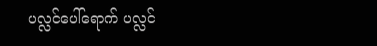ပလ္လင်ပေါ်ရောက် ပလ္လင်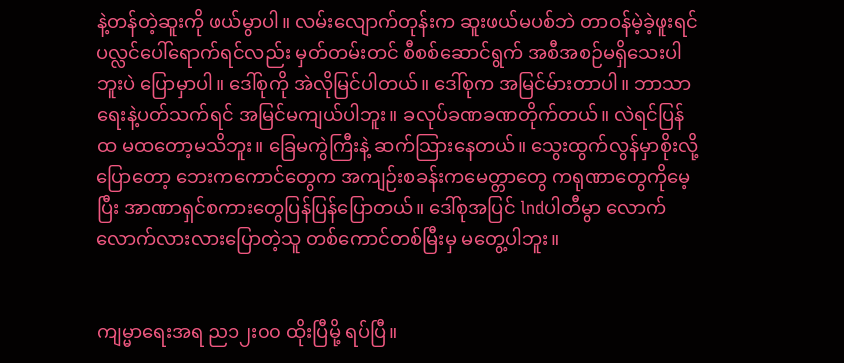နဲ့တန်တဲ့ဆူးကို ဖယ်မွာပါ။ လမ်းလျောက်တုန်းက ဆူးဖယ်မပစ်ဘဲ တာဝန်မဲ့ခဲ့ဖူးရင် ပလ္လင်ပေါ်ရောက်ရင်လည်း မှတ်တမ်းတင် စီစစ်ဆောင်ရွက် အစီအစဉ်မရှိသေးပါဘူးပဲ ပြောမှာပါ။ ဒေါ်စုကို အဲလိုမြင်ပါတယ်။ ဒေါ်စုက အမြင်မ်ားတာပါ။ ဘာသာရေးနဲ့ပတ်သက်ရင် အမြင်မကျယ်ပါဘူး။ ခလုပ်ခဏခဏတိုက်တယ်။ လဲရင်ပြန်ထ မထတော့မသိဘူး။ ခြေမကွဲကြီးနဲ့ ဆက်သြားနေတယ်။ သွေးထွက်လွန်မှာစိုးလို့ ပြောတော့ ဘေးကကောင်တွေက အကျဉ်းစခန်းကမေတ္တာတွေ ကရုဏာတွေကိုမေ့ပြီး အာဏာရှင်စကားတွေပြန်ပြန်ပြောတယ်။ ဒေါ်စုအပြင် lndပါတီမွာ လောက်လောက်လားလားပြောတဲ့သူ တစ်ကောင်တစ်မြီးမှ မတွေ့ပါဘူး။


ကျမ္မာရေးအရ ည၁၂း၀၀ ထိုးပြီမို့ ရပ်ပြီ။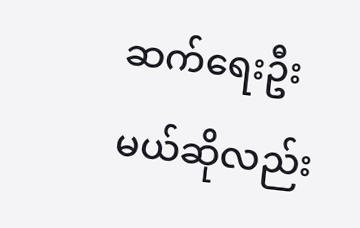ဆက်ရေးဦးမယ်ဆိုလည်း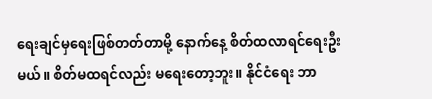ရေးချင်မှရေးဖြစ်တတ်တာမို့ နောက်နေ့ စိတ်ထလာရင်ရေးဦးမယ်။ စိတ်မထရင်လည်း မရေးတော့ဘူး။ နိုင်ငံရေး ဘာ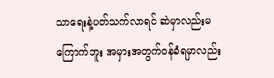သာရေးနဲ့ပတ်သက်လာရင် ဆဲမှာလည်းမကြောက်ဘူး အမှားအတွက်ဝန်ခံရမှာလည်း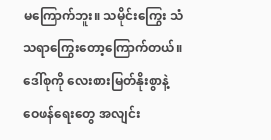မကြောက်ဘူး။ သမိုင်းကြွေး သံသရာကြွေးတော့ကြောက်တယ်။ ဒေါ်စုကို လေးစားမြတ်နိုးစွာနဲ့ ဝေဖန်ရေးတွေ အလျင်း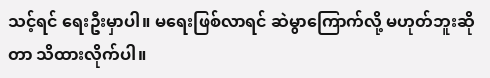သင့်ရင် ရေးဦးမှာပါ။ မရေးဖြစ်လာရင် ဆဲမွာကြောက်လို့ မဟုတ်ဘူးဆိုတာ သိထားလိုက်ပါ။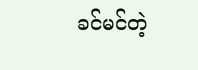ခင်မင်တဲ့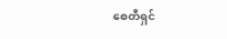စေတီရှင်